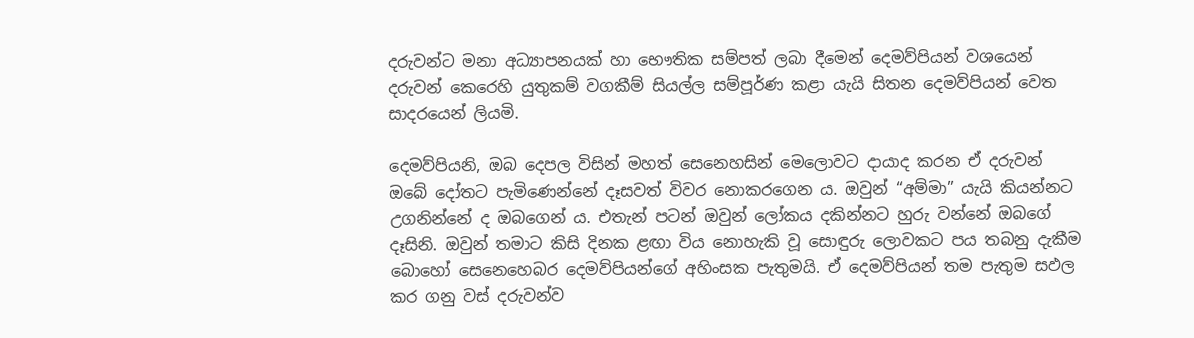දරුවන්ට මනා අධ්‍යාපනයක් හා භෞතික සම්පත් ලබා දීමෙන් දෙමව්පියන් වශයෙන් දරුවන් කෙරෙහි යුතුකම් වගකීම් සියල්ල සම්පූර්ණ කළා යැයි සිතන දෙමව්පියන් වෙත සාදරයෙන් ලියමි.

දෙමව්පියනි, ඔබ දෙපල විසින් මහත් සෙනෙහසින් මෙලොවට දායාද කරන ඒ දරුවන් ඔබේ දෝතට පැමිණෙන්නේ දෑසවත් විවර නොකරගෙන ය. ඔවුන් “අම්මා” යැයි කියන්නට උගනින්නේ ද ඔබගෙන් ය. එතැන් පටන් ඔවුන් ලෝකය දකින්නට හුරු වන්නේ ඔබගේ දෑසිනි. ඔවුන් තමාට කිසි දිනක ළඟා විය නොහැකි වූ සොඳුරු ලොවකට පය තබනු දැකීම බොහෝ සෙනෙහෙබර දෙමව්පියන්ගේ අහිංසක පැතුමයි. ඒ දෙමව්පියන් තම පැතුම සඵල කර ගනු වස් දරුවන්ව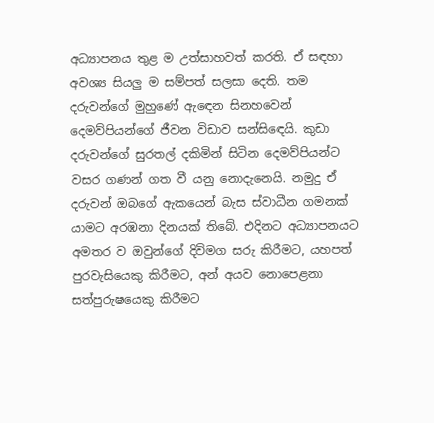අධ්‍යාපනය තුළ ම උත්සාහවත් කරති. ඒ සඳහා අවශ්‍ය සියලු ම සම්පත් සලසා දෙති. තම දරුවන්ගේ මුහුණේ ඇඳෙන සිනහවෙන් දෙමව්පියන්ගේ ජීවන විඩාව සන්සිඳෙයි. කුඩා දරුවන්ගේ සුරතල් දකිමින් සිටින දෙමව්පියන්ට වසර ගණන් ගත වී යනු නොදැනෙයි. නමුදු ඒ දරුවන් ඔබගේ ඇකයෙන් බැස ස්වාධීන ගමනක් යාමට අරඹනා දිනයක් තිබේ. එදිනට අධ්‍යාපනයට අමතර ව ඔවුන්ගේ දිවිමග සරු කිරීමට, යහපත් පුරවැසියෙකු කිරීමට, අන් අයව නොපෙළනා සත්පුරුෂයෙකු කිරීමට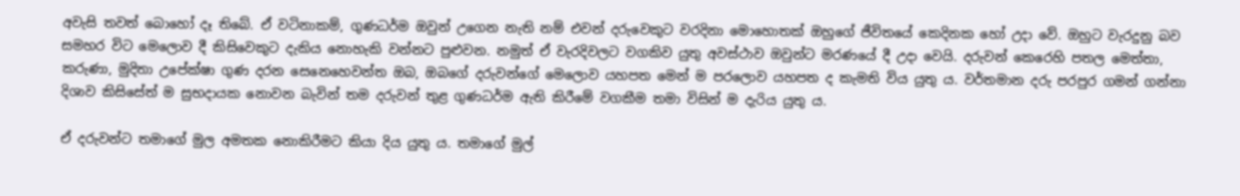අවැසි තවත් බොහෝ දෑ තිබේ. ඒ වටිනාකම්, ගුණධර්ම ඔවුන් උගෙන නැති නම් එවන් දරුවෙකුට වරදිනා මොහොතක් ඔහුගේ ජීවිතයේ කෙදිනක හෝ උදා වේ. ඔහුට වැරදුනු බව සමහර විට මෙලොව දී කිසිවෙකුට දැකිය නොහැකි වන්නට පුළුවන. නමුත් ඒ වැරදිවලට වගකිව යුතු අවස්ථාව ඔවුන්ට මරණයේ දී උදා වෙයි. දරුවන් කෙරෙහි පතල මෙත්තා, කරුණා, මුදිතා උපේක්ෂා ගුණ දරන සෙනෙහෙවන්ත ඔබ, ඔබගේ දරුවන්ගේ මෙලොව යහපත මෙන් ම පරලොව යහපත ද කැමති විය යුතු ය. වර්තමාන දරු පරපුර ගමන් ගන්නා දිශාව කිසිසේත් ම සුභදායක නොවන බැවින් තම දරුවන් තුළ ගුණධර්ම ඇති කිරීමේ වගකීම තමා විසින් ම දැරිය යුතු ය.

ඒ දරුවන්ට තමාගේ මුල අමතක නොකිරීමට කියා දිය යුතු ය. තමාගේ මුල්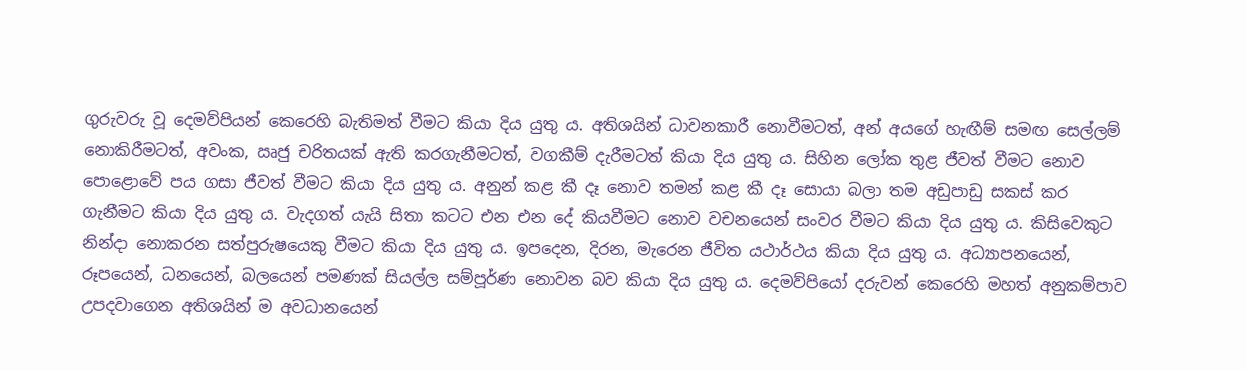ගුරුවරු වූ දෙමව්පියන් කෙරෙහි බැතිමත් වීමට කියා දිය යුතු ය. අතිශයින් ධාවනකාරී නොවීමටත්, අන් අයගේ හැඟීම් සමඟ සෙල්ලම් නොකිරීමටත්, අවංක, ඍජු චරිතයක් ඇති කරගැනීමටත්, වගකීම් දැරීමටත් කියා දිය යුතු ය. සිහින ලෝක තුළ ජීවත් වීමට නොව පොළොවේ පය ගසා ජීවත් වීමට කියා දිය යුතු ය. අනුන් කළ කී දෑ නොව තමන් කළ කී දෑ සොයා බලා තම අඩුපාඩු සකස් කර ගැනීමට කියා දිය යුතු ය. වැදගත් යැයි සිතා කටට එන එන දේ කියවීමට නොව වචනයෙන් සංවර වීමට කියා දිය යුතු ය. කිසිවෙකුට නින්දා නොකරන සත්පුරුෂයෙකු වීමට කියා දිය යුතු ය. ඉපදෙන, දිරන, මැරෙන ජීවිත යථාර්ථය කියා දිය යුතු ය. අධ්‍යාපනයෙන්, රූපයෙන්, ධනයෙන්, බලයෙන් පමණක් සියල්ල සම්පූර්ණ නොවන බව කියා දිය යුතු ය. දෙමව්පියෝ දරුවන් කෙරෙහි මහත් අනුකම්පාව උපදවාගෙන අතිශයින් ම අවධානයෙන්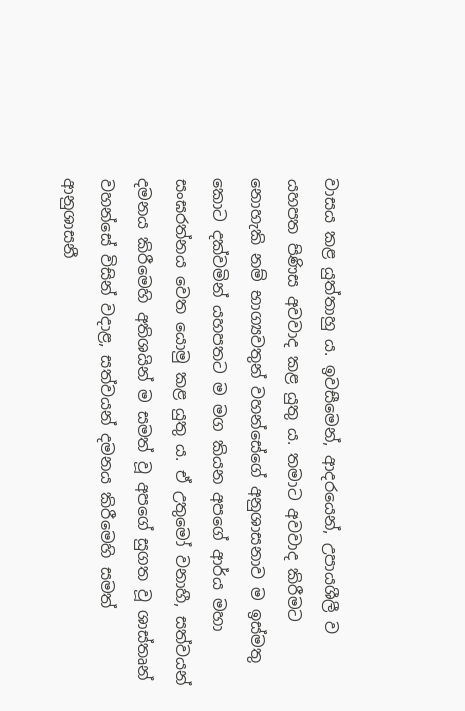වාසය කළ යුත්තාහු ය. ඉවසීමෙන්, ආදරයෙන්, උපායශීලී ව යහපත පිණිස අවවාද කළ යුතු ය. තමාට අවවාද කිරීමට නොහැකි නම් භාග්‍යවතුන් වහන්සේගේ අනුශාසනාව ම ඉස්මතු කොට දක්වමින් යහපතට ම මග කියන අපගේ ආර්ය මහා සංඝරත්නය වෙත යොමු කළ යුතු ය. ඒ උතුමෝ වනාහී, සත්වයන් දමනය කිරීමෙහි අතිශයින් ම සමත් වූ අපගේ සුගත වූ ශාස්තෘන් වහන්සේ විසින් වදාළ, සත්වයන් දමනය කිරීමෙහි සමත් ආනුශාසනී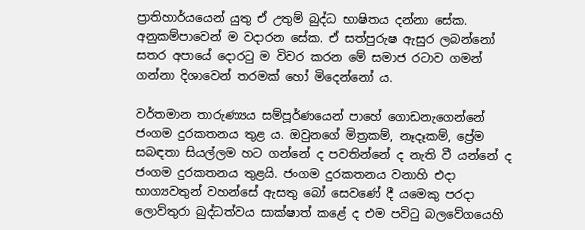ප්‍රාතිහාර්යයෙන් යුතු ඒ උතුම් බුද්ධ භාෂිතය දන්නා සේක. අනුකම්පාවෙන් ම වදාරන සේක. ඒ සත්පුරුෂ ඇසුර ලබන්නෝ සතර අපායේ දොරටු ම විවර කරන මේ සමාජ රටාව ගමන් ගන්නා දිශාවෙන් තරමක් හෝ මිදෙන්නෝ ය.

වර්තමාන තාරුණ්‍යය සම්පූර්ණයෙන් පාහේ ගොඩනැගෙන්නේ ජංගම දුරකතනය තුළ ය. ඔවුනගේ මිත්‍රකම්, නෑදෑකම්, ප්‍රේම සබඳතා සියල්ලම හට ගන්නේ ද පවතින්නේ ද නැති වී යන්නේ ද ජංගම දුරකතනය තුළයි. ජංගම දුරකතනය වනාහි එදා භාග්‍යවතුන් වහන්සේ ඇසතු බෝ සෙවණේ දී යමෙකු පරදා ලොව්තුරා බුද්ධත්වය සාක්ෂාත් කළේ ද එම පවිටු බලවේගයෙහි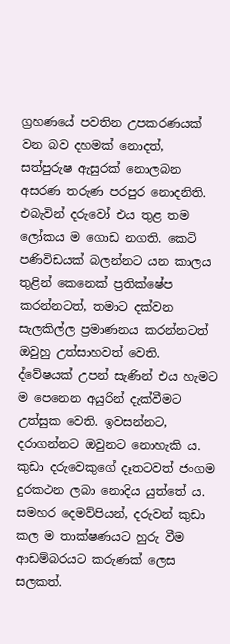ග්‍රහණයේ පවතින උපකරණයක් වන බව දහමක් නොදත්, සත්පුරුෂ ඇසුරක් නොලබන අසරණ තරුණ පරපුර නොදනිති. එබැවින් දරුවෝ එය තුළ තම ලෝකය ම ගොඩ නගති. කෙටි පණිවිඩයක් බලන්නට යන කාලය තුළින් කෙනෙක් ප්‍රතික්ෂේප කරන්නටත්, තමාට දක්වන සැලකිල්ල ප්‍රමාණනය කරන්නටත් ඔවුහු උත්සාහවත් වෙති. ද්වේෂයක් උපන් සැණින් එය හැමට ම පෙනෙන අයුරින් දැක්වීමට උත්සුක වෙති. ඉවසන්නට, දරාගන්නට ඔවුනට නොහැකි ය. කුඩා දරුවෙකුගේ දෑතටවත් ජංගම දුරකථන ලබා නොදිය යුත්තේ ය. සමහර දෙමව්පියන්, දරුවන් කුඩා කල ම තාක්ෂණයට හුරු වීම ආඩම්බරයට කරුණක් ලෙස සලකත්.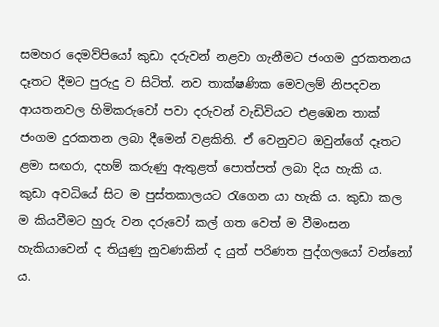සමහර දෙමව්පියෝ කුඩා දරුවන් නළවා ගැනීමට ජංගම දුරකතනය දෑතට දීමට පුරුදු ව සිටිත්. නව තාක්ෂණික මෙවලම් නිපදවන ආයතනවල හිමිකරුවෝ පවා දරුවන් වැඩිවියට එළඹෙන තාක් ජංගම දුරකතන ලබා දීමෙන් වළකිති. ඒ වෙනුවට ඔවුන්ගේ දෑතට ළමා සඟරා, දහම් කරුණු ඇතුළත් පොත්පත් ලබා දිය හැකි ය. කුඩා අවධියේ සිට ම පුස්තකාලයට රැගෙන යා හැකි ය. කුඩා කල ම කියවීමට හුරු වන දරුවෝ කල් ගත වෙත් ම වීමංසන හැකියාවෙන් ද තියුණු නුවණකින් ද යුත් පරිණත පුද්ගලයෝ වන්නෝ ය.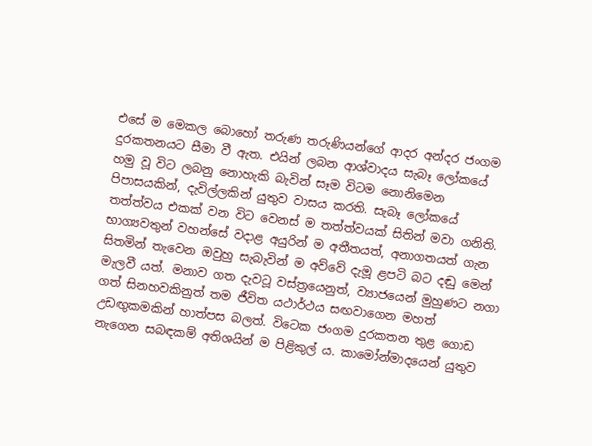එසේ ම මෙකල බොහෝ තරුණ තරුණියන්ගේ ආදර අන්දර ජංගම දුරකතනයට සීමා වී ඇත. එයින් ලබන ආශ්වාදය සැබෑ ලෝකයේ හමු වූ විට ලබනු නොහැකි බැවින් සෑම විටම නොනිමෙන පිපාසයකින්, දැවිල්ලකින් යුතුව වාසය කරති. සැබෑ ලෝකයේ තත්ත්වය එකක් වන විට වෙනස් ම තත්ත්වයක් සිතින් මවා ගනිති. භාග්‍යවතුන් වහන්සේ වදාළ අයුරින් ම අතීතයත්, අනාගතයත් ගැන සිතමින් තැවෙන ඔවුහු සැබැවින් ම අව්වේ දැමූ ළපටි බට දඬු මෙන් මැලවී යත්. මනාව ගත දැවටූ වස්ත්‍රයෙනුත්, ව්‍යාජයෙන් මුහුණට නගා ගත් සිනහවකිනුත් තම ජීවිත යථාර්ථය සඟවාගෙන මහත් උඩඟුකමකින් හාත්පස බලත්. විටෙක ජංගම දුරකතන තුළ ගොඩ නැගෙන සබඳකම් අතිශයින් ම පිළිකුල් ය. කාමෝන්මාදයෙන් යුතුව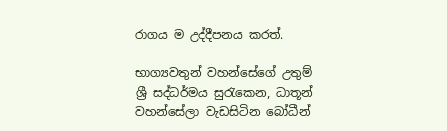රාගය ම උද්දීපනය කරත්.

භාග්‍යවතුන් වහන්සේගේ උතුම් ශ්‍රී සද්ධර්මය සුරැකෙන, ධාතූන් වහන්සේලා වැඩසිටින බෝධීන්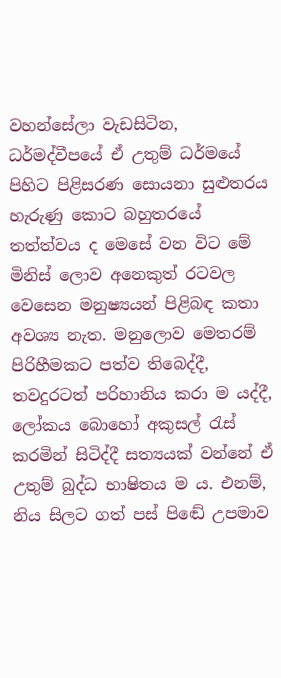වහන්සේලා වැඩසිටින, ධර්මද්වීපයේ ඒ උතුම් ධර්මයේ පිහිට පිළිසරණ සොයනා සුළුතරය හැරුණු කොට බහුතරයේ තත්ත්වය ද මෙසේ වන විට මේ මිනිස් ලොව අනෙකුත් රටවල වෙසෙන මනුෂ්‍යයන් පිළිබඳ කතා අවශ්‍ය නැත. මනුලොව මෙතරම් පිරිහීමකට පත්ව තිබෙද්දී, තවදුරටත් පරිහානිය කරා ම යද්දී, ලෝකය බොහෝ අකුසල් රැස් කරමින් සිටිද්දී සත්‍යයක් වන්නේ ඒ උතුම් බුද්ධ භාෂිතය ම ය. එනම්, නිය සිලට ගත් පස් පිඬේ උපමාව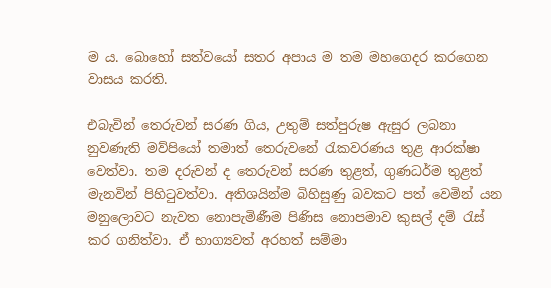ම ය. බොහෝ සත්වයෝ සතර අපාය ම තම මහගෙදර කරගෙන වාසය කරති.

එබැවින් තෙරුවන් සරණ ගිය, උතුම් සත්පුරුෂ ඇසුර ලබනා නුවණැති මව්පියෝ තමාත් තෙරුවනේ රැකවරණය තුළ ආරක්ෂා වෙත්වා. තම දරුවන් ද තෙරුවන් සරණ තුළත්, ගුණධර්ම තුළත් මැනවින් පිහිටුවත්වා. අතිශයින්ම බිහිසුණු බවකට පත් වෙමින් යන මනුලොවට නැවත නොපැමිණීම පිණිස නොපමාව කුසල් දම් රැස් කර ගනිත්වා. ඒ භාග්‍යවත් අරහත් සම්මා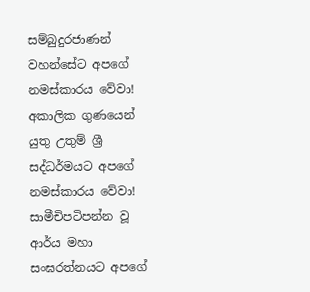සම්බුදුරජාණන් වහන්සේට අපගේ නමස්කාරය වේවා! අකාලික ගුණයෙන් යුතු උතුම් ශ්‍රී සද්ධර්මයට අපගේ නමස්කාරය වේවා! සාමීචිපටිපන්න වූ ආර්ය මහා සංඝරත්නයට අපගේ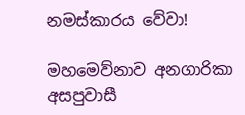නමස්කාරය වේවා!

මහමෙව්නාව අනගාරිකා අසපුවාසී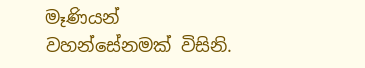මෑණියන් වහන්සේනමක් විසිනි.